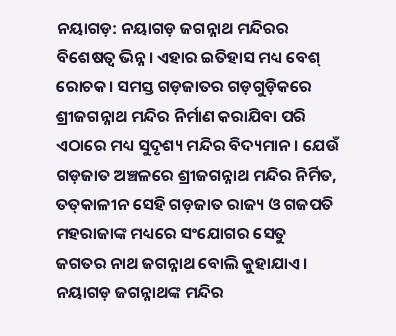ନୟାଗଡ଼: ନୟାଗଡ଼ ଜଗନ୍ନାଥ ମନ୍ଦିରର ବିଶେଷତ୍ବ ଭିନ୍ନ। ଏହାର ଇତିହାସ ମଧ୍ୟ ବେଶ୍ ରୋଚକ। ସମସ୍ତ ଗଡ଼ଜାତର ଗଡ଼ଗୁଡ଼ିକରେ ଶ୍ରୀଜଗନ୍ନାଥ ମନ୍ଦିର ନିର୍ମାଣ କରାଯିବା ପରି ଏଠାରେ ମଧ୍ୟ ସୁଦୃଶ୍ୟ ମନ୍ଦିର ବିଦ୍ୟମାନ। ଯେଉଁ ଗଡ଼ଜାତ ଅଞ୍ଚଳରେ ଶ୍ରୀଜଗନ୍ନାଥ ମନ୍ଦିର ନିର୍ମିତ, ତତ୍‌କାଳୀନ ସେହି ଗଡ଼ଜାତ ରାଜ୍ୟ ଓ ଗଜପତି ମହରାଜାଙ୍କ ମଧ୍ୟରେ ସଂଯୋଗର ସେତୁ ଜଗତର ନାଥ ଜଗନ୍ନାଥ ବୋଲି କୁହାଯାଏ। ନୟାଗଡ଼ ଜଗନ୍ନାଥଙ୍କ ମନ୍ଦିର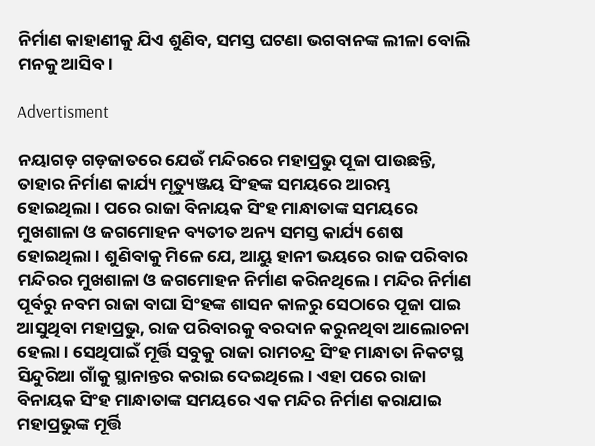ନିର୍ମାଣ କାହାଣୀକୁ ଯିଏ ଶୁଣିବ, ସମସ୍ତ ଘଟଣା ଭଗବାନଙ୍କ ଲୀଳା ବୋଲି ମନକୁ ଆସିବ।

Advertisment

ନୟାଗଡ଼ ଗଡ଼ଜାତରେ ଯେଉଁ ମନ୍ଦିରରେ ମହାପ୍ରଭୁ ପୂଜା ପାଉଛନ୍ତି, ତାହାର ନିର୍ମାଣ କାର୍ଯ୍ୟ ମୃତ୍ୟୁଞ୍ଜୟ ସିଂହଙ୍କ ସମୟରେ ଆରମ୍ଭ ହୋଇଥିଲା। ପରେ ରାଜା ବିନାୟକ ସିଂହ ମାନ୍ଧାତାଙ୍କ ସମୟରେ ମୁଖଶାଳା ଓ ଜଗମୋହନ ବ୍ୟତୀତ ଅନ୍ୟ ସମସ୍ତ କାର୍ଯ୍ୟ ଶେଷ ହୋଇଥିଲା। ଶୁଣିବାକୁ ମିଳେ ଯେ, ଆୟୁ ହାନୀ ଭୟରେ ରାଜ ପରିବାର ମନ୍ଦିରର ମୁଖଶାଳା ଓ ଜଗମୋହନ ନିର୍ମାଣ କରିନଥିଲେ। ମନ୍ଦିର ନିର୍ମାଣ ପୂର୍ବରୁ ନବମ ରାଜା ବାଘା ସିଂହଙ୍କ ଶାସନ କାଳରୁ ସେଠାରେ ପୂଜା ପାଇ ଆସୁଥିବା ମହାପ୍ରଭୁ, ରାଜ ପରିବାରକୁ ବରଦାନ କରୁନଥିବା ଆଲୋଚନା ହେଲା। ସେଥିପାଇଁ ମୂର୍ତ୍ତି ସବୁକୁ ରାଜା ରାମଚନ୍ଦ୍ର ସିଂହ ମାନ୍ଧାତା ନିକଟସ୍ଥ ସିନ୍ଦୁରିଆ ଗାଁକୁ ସ୍ଥାନାନ୍ତର କରାଇ ଦେଇଥିଲେ। ଏହା ପରେ ରାଜା ବିନାୟକ ସିଂହ ମାନ୍ଧାତାଙ୍କ ସମୟରେ ଏକ ମନ୍ଦିର ନିର୍ମାଣ କରାଯାଇ ମହାପ୍ରଭୁଙ୍କ ମୂର୍ତ୍ତି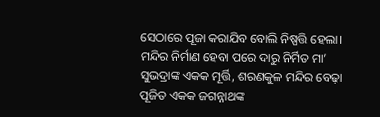ସେଠାରେ ପୂଜା କରାଯିବ ବୋଲି ନିଷ୍ପତ୍ତି ହେଲା। ମନ୍ଦିର ନିର୍ମାଣ ହେବା ପରେ ଦାରୁ ନିର୍ମିତ ମା’ ସୁଭଦ୍ରାଙ୍କ ଏକକ ମୂର୍ତ୍ତି, ଶରଣକୁଳ ମନ୍ଦିର ବେଢ଼ା ପୂଜିତ ଏକକ ଜଗନ୍ନାଥଙ୍କ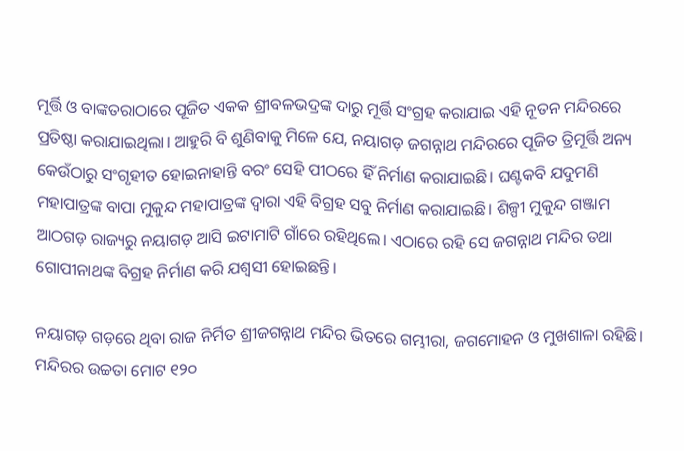ମୂର୍ତ୍ତି ଓ ବାଙ୍କତରାଠାରେ ପୂଜିତ ଏକକ ଶ୍ରୀବଳଭଦ୍ରଙ୍କ ଦାରୁ ମୂର୍ତ୍ତି ସଂଗ୍ରହ କରାଯାଇ ଏହି ନୂତନ ମନ୍ଦିରରେ ପ୍ରତିଷ୍ଠା କରାଯାଇଥିଲା। ଆହୁରି ବି ଶୁଣିବାକୁ ମିଳେ ଯେ, ନୟାଗଡ଼ ଜଗନ୍ନାଥ ମନ୍ଦିରରେ ପୂଜିତ ତ୍ରିମୂର୍ତ୍ତି ଅନ୍ୟ କେଉଁଠାରୁ ସଂଗୃହୀତ ହୋଇନାହାନ୍ତି ବରଂ ସେହି ପୀଠରେ ହିଁ ନିର୍ମାଣ କରାଯାଇଛି। ଘଣ୍ଟକବି ଯଦୁମଣି ମହାପାତ୍ରଙ୍କ ବାପା ମୁକୁନ୍ଦ ମହାପାତ୍ରଙ୍କ ଦ୍ବାରା ଏହି ବିଗ୍ରହ ସବୁ ନିର୍ମାଣ କରାଯାଇଛି। ଶିଳ୍ପୀ ମୁକୁନ୍ଦ ଗଞ୍ଜାମ ଆଠଗଡ଼ ରାଜ୍ୟରୁ ନୟାଗଡ଼ ଆସି ଇଟାମାଟି ଗାଁରେ ରହିଥିଲେ। ଏଠାରେ ରହି ସେ ଜଗନ୍ନାଥ ମନ୍ଦିର ତଥା ଗୋପୀନାଥଙ୍କ ବିଗ୍ରହ ନିର୍ମାଣ କରି ଯଶ୍ବସୀ ହୋଇଛନ୍ତି।

ନୟାଗଡ଼ ଗଡ଼ରେ ଥିବା ରାଜ ନିର୍ମିତ ଶ୍ରୀଜଗନ୍ନାଥ ମନ୍ଦିର ଭିତରେ ଗମ୍ଭୀରା, ଜଗମୋହନ ଓ ମୁଖଶାଳା ରହିଛି। ମନ୍ଦିରର ଉଚ୍ଚତା ମୋଟ ୧୨୦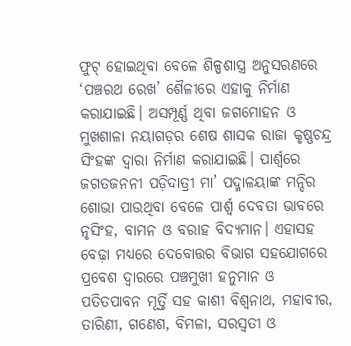ଫୁଟ୍ ହୋଇଥିବା ବେଳେ ଶିଳ୍ପଶାସ୍ତ୍ର ଅନୁସରଣରେ ‘ପଞ୍ଚରଥ ରେଖ’ ଶୈଳୀରେ ଏହାକୁ ନିର୍ମାଣ କରାଯାଇଛି। ଅସମ୍ପୂର୍ଣ୍ଣ ଥିବା ଜଗମୋହନ ଓ ମୁଖଶାଳା ନୟାଗଡ଼ର ଶେଷ ଶାସକ ରାଜା କୃଷ୍ଣଚନ୍ଦ୍ର ସିଂହଙ୍କ ଦ୍ବାରା ନିର୍ମାଣ କରାଯାଇଛି। ପାର୍ଶ୍ବରେ ଜଗତଜନନୀ ପଡ଼ିଦାତ୍ରୀ ମା’ ପଦ୍ମାଳୟାଙ୍କ ମନ୍ଦିର ଶୋଭା ପାଉଥିବା ବେଳେ ପାର୍ଶ୍ବ ଦେବତା ଭାବରେ ନୃସିଂହ, ବାମନ ଓ ବରାହ ବିଦ୍ୟମାନ। ଏହାସହ ବେଢ଼ା ମଧ୍ୟରେ ଦେବୋତ୍ତର ବିଭାଗ ସହଯୋଗରେ ପ୍ରବେଶ ଦ୍ବାରରେ ପଞ୍ଚମୁଖୀ ହନୁମାନ ଓ ପତିତପାବନ ମୂର୍ତ୍ତି ସହ କାଶୀ ବିଶ୍ବନାଥ, ମହାବୀର, ତାରିଣୀ, ଗ‌ଣେଶ, ବିମଳା, ସରସ୍ବତୀ ଓ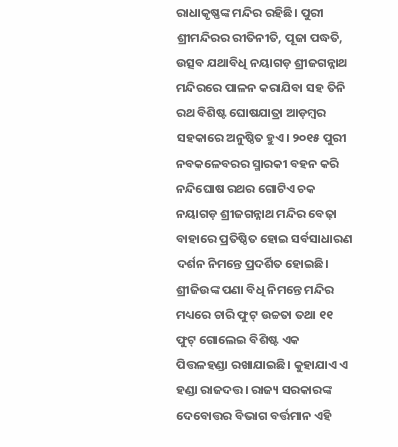ରାଧାକୃଷ୍ଣଙ୍କ ମନ୍ଦିର ରହିଛି। ପୁରୀ ଶ୍ରୀମନ୍ଦିରର ରୀତିନୀତି, ପୂଜା ପଦ୍ଧତି, ଉତ୍ସବ ଯଥାବିଧି ନୟାଗଡ଼ ଶ୍ରୀଜଗନ୍ନାଥ ମନ୍ଦିରରେ ପାଳନ କରାଯିବା ସହ ତିନି ରଥ ବିଶିଷ୍ଟ ଘୋଷଯାତ୍ରା ଆଡ଼ମ୍ବର ସହକାରେ ଅନୁଷ୍ଠିତ ହୁଏ। ୨୦୧୫ ପୁରୀ ନବକଳେବରର ସ୍ମାରକୀ ବହନ କରି ନନ୍ଦିଘୋଷ ରଥର ଗୋଟିଏ ଚକ ନୟାଗଡ଼ ଶ୍ରୀଜଗନ୍ନାଥ ମନ୍ଦିର ବେଢ଼ା ବାହାରେ ପ୍ରତିଷ୍ଠିତ ହୋଇ ସର୍ବସାଧାରଣ ଦର୍ଶନ ନିମନ୍ତେ ପ୍ରଦର୍ଶିତ ହୋଇଛି। ଶ୍ରୀଜିଉଙ୍କ ପଣା ବିଧି ନିମନ୍ତେ ମନ୍ଦିର ମଧ୍ୟରେ ଚାରି ଫୁଟ୍ ଉଚ୍ଚତା ତଥା ୧୧ ଫୁଟ୍ ଗୋଲେଇ ବିଶିଷ୍ଟ ଏକ ପିତ୍ତଳହଣ୍ଡା ରଖାଯାଇଛି। କୁହାଯାଏ ଏ ହଣ୍ଡା ରାଜଦତ୍ତ। ରାଜ୍ୟ ସରକାରଙ୍କ ଦେବୋତ୍ତର ବିଭାଗ ବର୍ତ୍ତମାନ ଏହି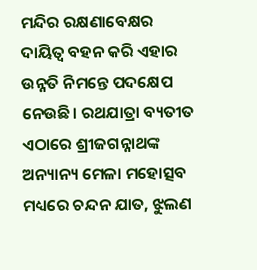ମନ୍ଦିର ରକ୍ଷଣାବେକ୍ଷର ଦାୟିତ୍ବ ବହନ କରି ଏହାର ଉନ୍ନତି ନିମନ୍ତେ ପଦ‌କ୍ଷେପ ନେଉଛି। ରଥଯାତ୍ରା ବ୍ୟତୀତ ଏଠାରେ ଶ୍ରୀଜଗନ୍ନାଥଙ୍କ ଅନ୍ୟାନ୍ୟ ମେଳା ମହୋତ୍ସବ ମଧ୍ୟରେ ଚନ୍ଦନ ଯାତ, ଝୁଲଣ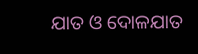ଯାତ ଓ ଦୋଳଯାତ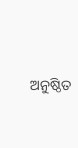ଅନୁଷ୍ଠିତ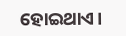ହୋଇଥାଏ।